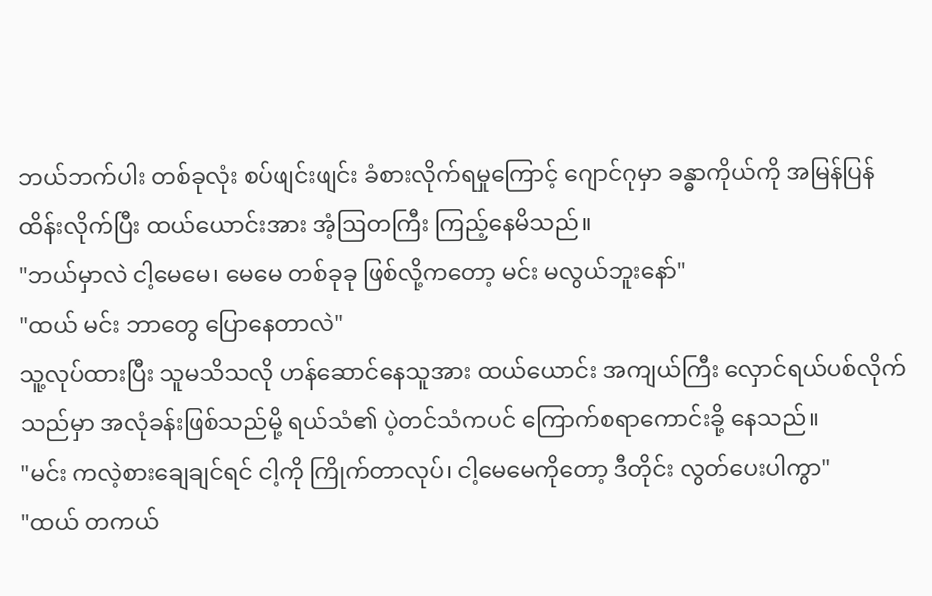ဘယ်ဘက်ပါး တစ်ခုလုံး စပ်ဖျင်းဖျင်း ခံစားလိုက်ရမှုကြောင့် ဂျောင်ဂုမှာ ခန္ဓာကိုယ်ကို အမြန်ပြန် ထိန်းလိုက်ပြီး ထယ်ယောင်းအား အံ့ဩတကြီး ကြည့်နေမိသည်။
"ဘယ်မှာလဲ ငါ့မေမေ၊ မေမေ တစ်ခုခု ဖြစ်လို့ကတော့ မင်း မလွယ်ဘူးနော်"
"ထယ် မင်း ဘာတွေ ပြောနေတာလဲ"
သူ့လုပ်ထားပြီး သူမသိသလို ဟန်ဆောင်နေသူအား ထယ်ယောင်း အကျယ်ကြီး လှောင်ရယ်ပစ်လိုက်သည်မှာ အလုံခန်းဖြစ်သည်မို့ ရယ်သံ၏ ပဲ့တင်သံကပင် ကြောက်စရာကောင်းခို့ နေသည်။
"မင်း ကလဲ့စားချေချင်ရင် ငါ့ကို ကြိုက်တာလုပ်၊ ငါ့မေမေကိုတော့ ဒီတိုင်း လွတ်ပေးပါကွာ"
"ထယ် တကယ်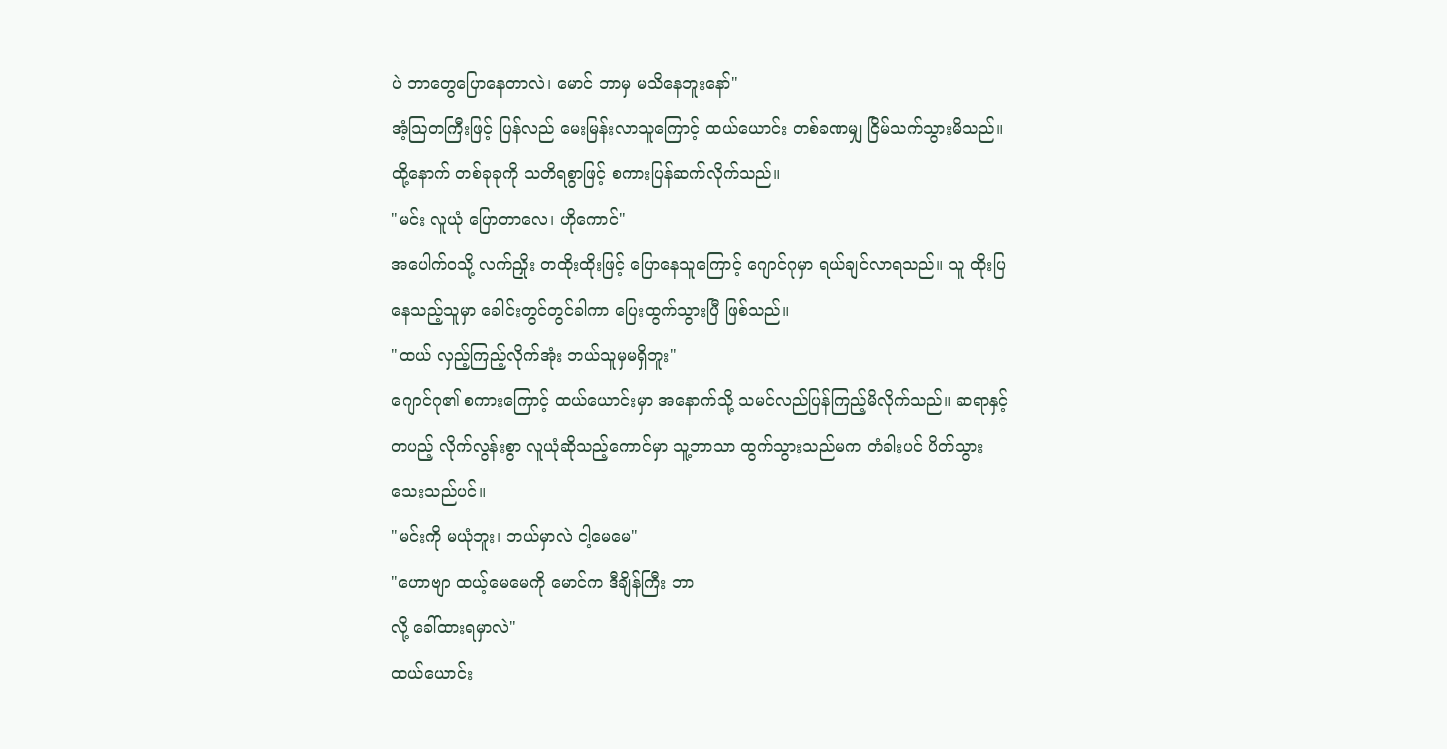ပဲ ဘာတွေပြောနေတာလဲ၊ မောင် ဘာမှ မသိနေဘူးနော်"
အံ့ဩတကြီးဖြင့် ပြန်လည် မေးမြန်းလာသူကြောင့် ထယ်ယောင်း တစ်ခဏမျှ ငြိမ်သက်သွားမိသည်။ ထို့နောက် တစ်ခုခုကို သတိရစွာဖြင့် စကားပြန်ဆက်လိုက်သည်။
"မင်း လူယုံ ပြောတာလေ၊ ဟိုကောင်"
အပေါက်ဝသို့ လက်ညှိုး တထိုးထိုးဖြင့် ပြောနေသူကြောင့် ဂျောင်ဂုမှာ ရယ်ချင်လာရသည်။ သူ ထိုးပြနေသည့်သူမှာ ခေါင်းတွင်တွင်ခါကာ ပြေးထွက်သွားပြီ ဖြစ်သည်။
"ထယ် လှည့်ကြည့်လိုက်အုံး ဘယ်သူမှမရှိဘူး"
ဂျောင်ဂု၏ စကားကြောင့် ထယ်ယောင်းမှာ အနောက်သို့ သမင်လည်ပြန်ကြည့်မိလိုက်သည်။ ဆရာနှင့်တပည့် လိုက်လွန်းစွာ လူယုံဆိုသည့်ကောင်မှာ သူ့ဘာသာ ထွက်သွားသည်မက တံခါးပင် ပိတ်သွားသေးသည်ပင်။
"မင်းကို မယုံဘူး၊ ဘယ်မှာလဲ ငါ့မေမေ"
"ဟောဗျာ ထယ့်မေမေကို မောင်က ဒီချိန်ကြီး ဘာ
လို့ ခေါ်ထားရမှာလဲ"
ထယ်ယောင်း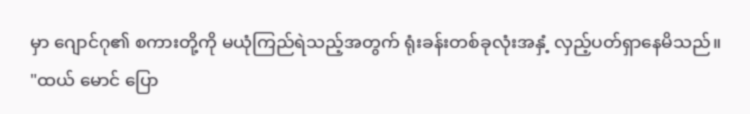မှာ ဂျောင်ဂု၏ စကားတို့ကို မယုံကြည်ရဲသည့်အတွက် ရုံးခန်းတစ်ခုလုံးအနှံ့ လှည့်ပတ်ရှာနေမိသည်။
"ထယ် မောင် ပြော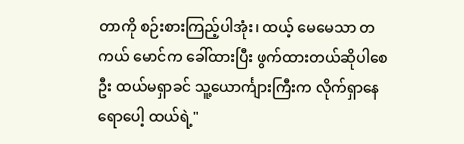တာကို စဉ်းစားကြည့်ပါအုံး၊ ထယ့် မေမေသာ တကယ် မောင်က ခေါ်ထားပြီး ဖွက်ထားတယ်ဆိုပါစေဦး ထယ်မရှာခင် သူ့ယောင်္ကျားကြီးက လိုက်ရှာနေရောပေါ့ ထယ်ရဲ့"